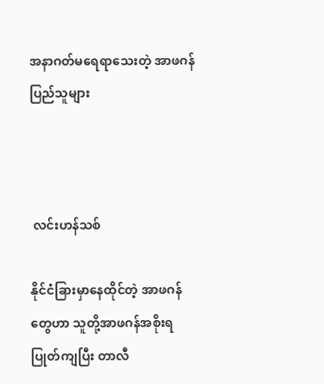အနာဂတ်မရေရာသေးတဲ့ အာဖဂန်ပြည်သူများ



 လင်းဟန်သစ်

နိုင်ငံခြားမှာနေထိုင်တဲ့ အာဖဂန်တွေဟာ သူတို့အာဖဂန်အစိုးရပြုတ်ကျပြီး တာလီ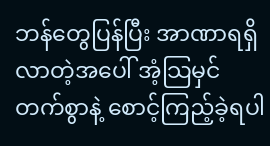ဘန်တွေပြန်ပြီး အာဏာရရှိလာတဲ့အပေါ် အံ့သြမှင်တက်စွာနဲ့ စောင့်ကြည့်ခဲ့ရပါ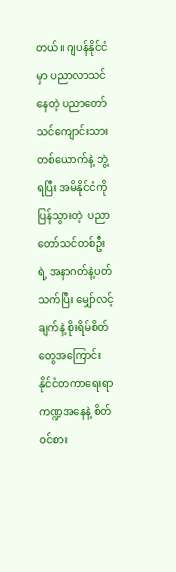တယ်။ ဂျပန်နိုင်ငံမှာ ပညာလာသင်နေတဲ့ ပညာတော်သင်ကျောင်းသားတစ်ယောက်နဲ့ ဘွဲ့ရပြီး အမိနိုင်ငံကို ပြန်သွားတဲ့  ပညာတော်သင်တစ်ဦးရဲ့ အနာဂတ်နဲ့ပတ်သက်ပြီး မျှော်လင့်ချက်နဲ့ စိုးရိမ်စိတ်တွေအကြောင်း နိုင်ငံတကာရေးရာကဏ္ဍအနေနဲ့ စိတ်ဝင်စား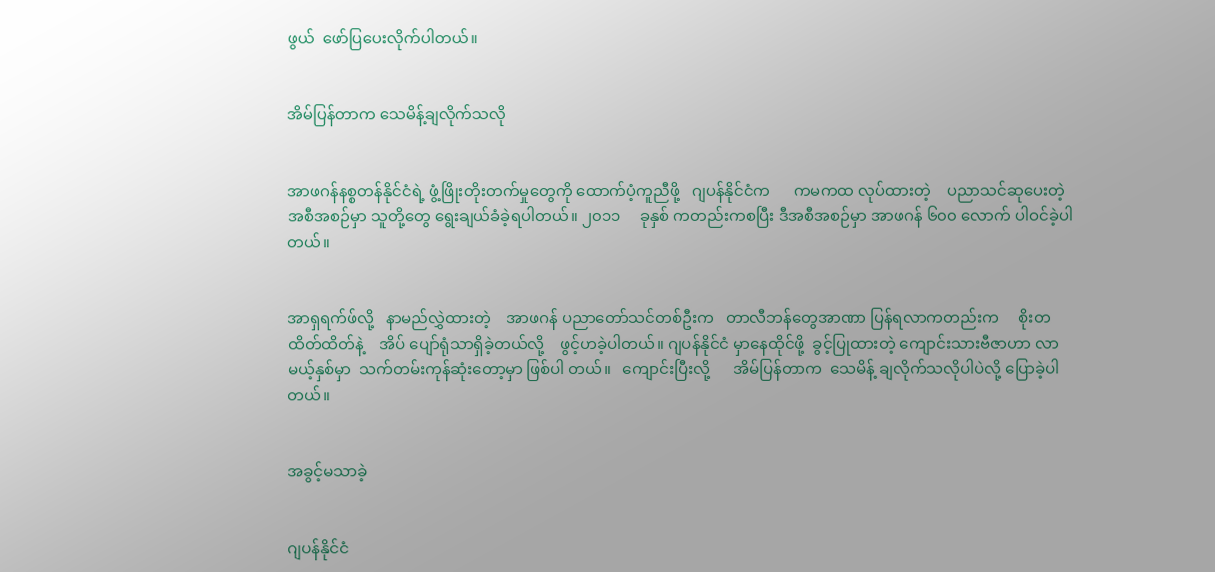ဖွယ်  ဖော်ပြပေးလိုက်ပါတယ်။


အိမ်ပြန်တာက သေမိန့်ချလိုက်သလို


အာဖဂန်နစ္စတန်နိုင်ငံရဲ့ ဖွံ့ဖြိုးတိုးတက်မှုတွေကို ထောက်ပံ့ကူညီဖို့   ဂျပန်နိုင်ငံက      ကမကထ လုပ်ထားတဲ့    ပညာသင်ဆုပေးတဲ့      အစီအစဉ်မှာ သူတို့တွေ ရွေးချယ်ခံခဲ့ရပါတယ်။ ၂၀၁၁     ခုနှစ် ကတည်းကစပြီး ဒီအစီအစဉ်မှာ အာဖဂန် ၆၀၀ လောက် ပါဝင်ခဲ့ပါတယ်။


အာရှရက်ဖ်လို့   နာမည်လွှဲထားတဲ့    အာဖဂန် ပညာတော်သင်တစ်ဦးက   တာလီဘန်တွေအာဏာ ပြန်ရလာကတည်းက     စိုးတထိတ်ထိတ်နဲ့    အိပ် ပျော်ရုံသာရှိခဲ့တယ်လို့    ဖွင့်ဟခဲ့ပါတယ်။ ဂျပန်နိုင်ငံ မှာနေထိုင်ဖို့  ခွင့်ပြုထားတဲ့ ကျောင်းသားဗီဇာဟာ လာမယ့်နှစ်မှာ  သက်တမ်းကုန်ဆုံးတော့မှာ ဖြစ်ပါ တယ်။   ကျောင်းပြီးလို့      အိမ်ပြန်တာက  သေမိန့် ချလိုက်သလိုပါပဲလို့ ပြောခဲ့ပါတယ်။


အခွင့်မသာခဲ့


ဂျပန်နိုင်ငံ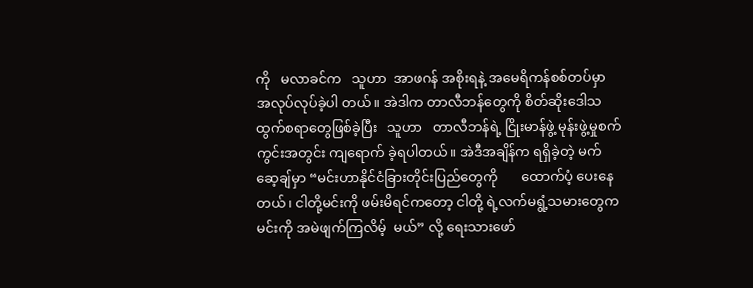ကို   မလာခင်က   သူဟာ  အာဖဂန် အစိုးရနဲ့ အမေရိကန်စစ်တပ်မှာ     အလုပ်လုပ်ခဲ့ပါ တယ်။ အဲဒါက တာလီဘန်တွေကို စိတ်ဆိုးဒေါသထွက်စရာတွေဖြစ်ခဲ့ပြီး   သူဟာ   တာလီဘန်ရဲ့ ငြိုးမာန်ဖွဲ့ မုန်းဖွဲ့မှုစက်ကွင်းအတွင်း ကျရောက် ခဲ့ရပါတယ်။ အဲဒီအချိန်က ရရှိခဲ့တဲ့ မက်ဆေ့ချ်မှာ “မင်းဟာနိုင်ငံခြားတိုင်းပြည်တွေကို       ထောက်ပံ့ ပေးနေတယ်၊ ငါတို့မင်းကို ဖမ်းမိရင်ကတော့ ငါတို့ ရဲ့လက်မရွံ့သမားတွေက မင်းကို အမဲဖျက်ကြလိမ့်  မယ်” လို့ ရေးသားဖော်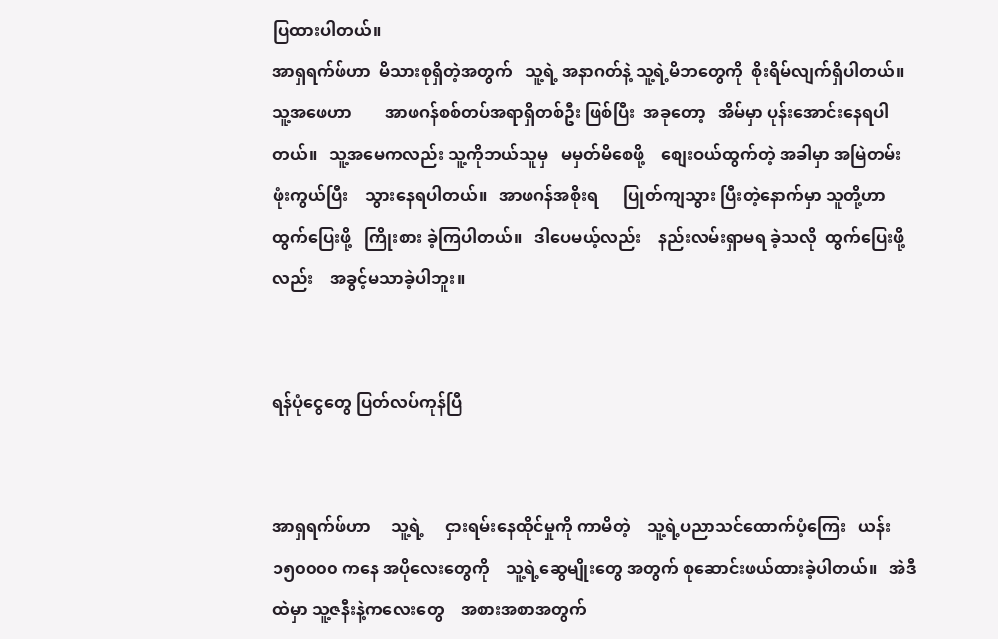ပြထားပါတယ်။
အာရှရက်ဖ်ဟာ  မိသားစုရှိတဲ့အတွက်   သူ့ရဲ့ အနာဂတ်နဲ့ သူ့ရဲ့မိဘတွေကို  စိုးရိမ်လျက်ရှိပါတယ်။ သူ့အဖေဟာ        အာဖဂန်စစ်တပ်အရာရှိတစ်ဦး ဖြစ်ပြီး  အခုတော့   အိမ်မှာ ပုန်းအောင်းနေရပါတယ်။   သူ့အမေကလည်း သူ့ကိုဘယ်သူမှ   မမှတ်မိစေဖို့    စျေးဝယ်ထွက်တဲ့ အခါမှာ အမြဲတမ်းဖုံးကွယ်ပြီး    သွားနေရပါတယ်။   အာဖဂန်အစိုးရ      ပြုတ်ကျသွား ပြီးတဲ့နောက်မှာ သူတို့ဟာ    ထွက်ပြေးဖို့   ကြိုးစား ခဲ့ကြပါတယ်။   ဒါပေမယ့်လည်း    နည်းလမ်းရှာမရ ခဲ့သလို  ထွက်ပြေးဖို့လည်း    အခွင့်မသာခဲ့ပါဘူး။


ရန်ပုံငွေတွေ ပြတ်လပ်ကုန်ပြီ


အာရှရက်ဖ်ဟာ     သူ့ရဲ့     ငှားရမ်းနေထိုင်မှုကို ကာမိတဲ့    သူ့ရဲ့ပညာသင်ထောက်ပံ့ကြေး   ယန်း ၁၅၀၀၀၀ ကနေ အပိုလေးတွေကို    သူ့ရဲ့ဆွေမျိုးတွေ အတွက် စုဆောင်းဖယ်ထားခဲ့ပါတယ်။   အဲဒီထဲမှာ သူ့ဇနီးနဲ့ကလေးတွေ    အစားအစာအတွက်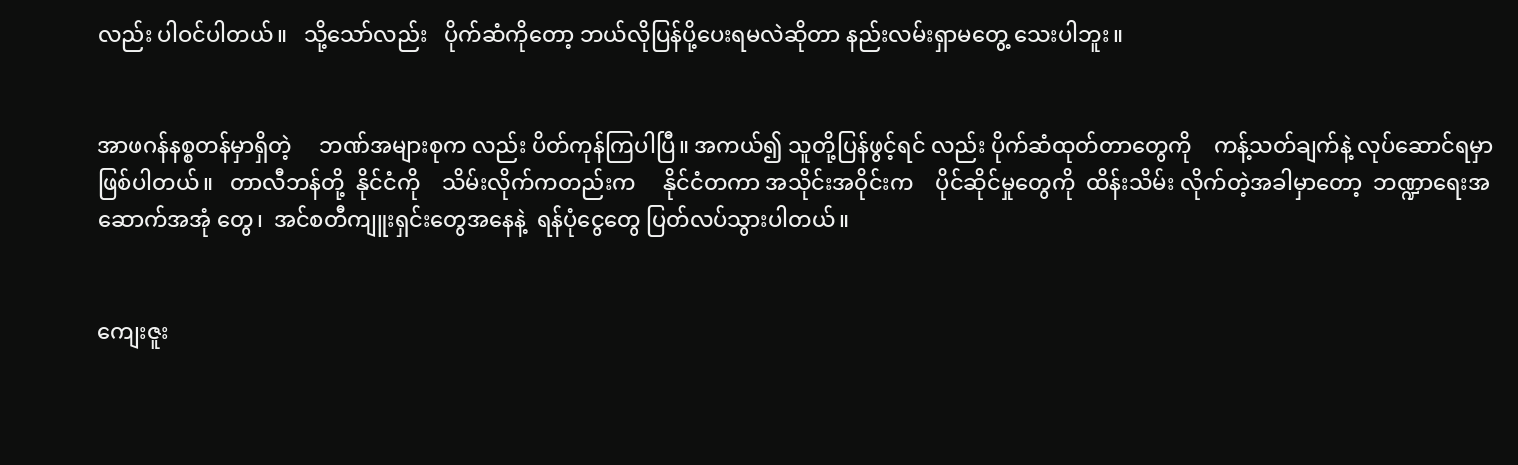လည်း ပါဝင်ပါတယ်။   သို့သော်လည်း   ပိုက်ဆံကိုတော့ ဘယ်လိုပြန်ပို့ပေးရမလဲဆိုတာ နည်းလမ်းရှာမတွေ့ သေးပါဘူး။


အာဖဂန်နစ္စတန်မှာရှိတဲ့     ဘဏ်အများစုက လည်း ပိတ်ကုန်ကြပါပြီ။ အကယ်၍ သူတို့ပြန်ဖွင့်ရင် လည်း ပိုက်ဆံထုတ်တာတွေကို    ကန့်သတ်ချက်နဲ့ လုပ်ဆောင်ရမှာ   ဖြစ်ပါတယ်။   တာလီဘန်တို့  နိုင်ငံကို    သိမ်းလိုက်ကတည်းက     နိုင်ငံတကာ အသိုင်းအဝိုင်းက    ပိုင်ဆိုင်မှုတွေကို  ထိန်းသိမ်း လိုက်တဲ့အခါမှာတော့  ဘဏ္ဍာရေးအဆောက်အအုံ တွေ၊  အင်စတီကျူးရှင်းတွေအနေနဲ့  ရန်ပုံငွေတွေ ပြတ်လပ်သွားပါတယ်။


ကျေးဇူး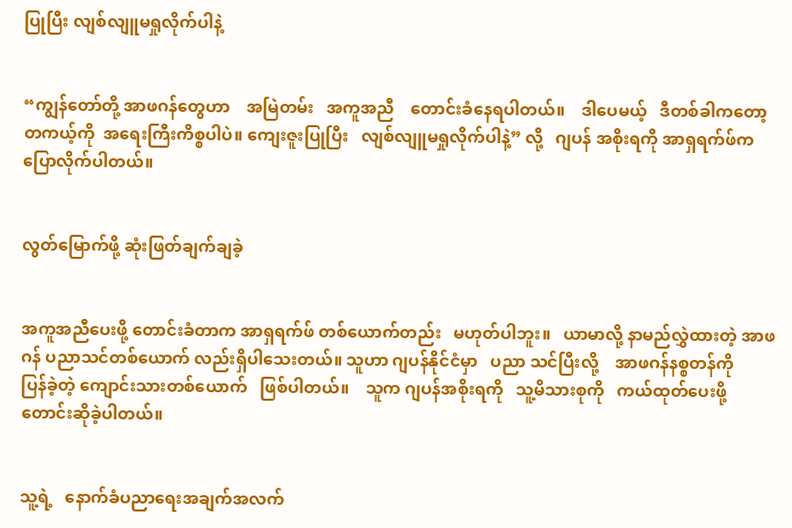ပြုပြီး လျစ်လျူမရှုလိုက်ပါနဲ့


“ကျွန်တော်တို့ အာဖဂန်တွေဟာ    အမြဲတမ်း   အကူအညီ    တောင်းခံနေရပါတယ်။    ဒါပေမယ့်   ဒီတစ်ခါကတော့  တကယ့်ကို  အရေးကြီးကိစ္စပါပဲ။ ကျေးဇူးပြုပြီး   လျစ်လျူမရှုလိုက်ပါနဲ့” လို့   ဂျပန် အစိုးရကို အာရှရက်ဖ်က ပြောလိုက်ပါတယ်။


လွတ်မြောက်ဖို့ ဆုံးဖြတ်ချက်ချခဲ့


အကူအညီပေးဖို့ တောင်းခံတာက အာရှရက်ဖ် တစ်ယောက်တည်း   မဟုတ်ပါဘူး။   ယာမာလို့ နာမည်လွှဲထားတဲ့ အာဖဂန် ပညာသင်တစ်ယောက် လည်းရှိပါသေးတယ်။ သူဟာ ဂျပန်နိုင်ငံမှာ   ပညာ သင်ပြီးလို့    အာဖဂန်နစ္စတန်ကို      ပြန်ခဲ့တဲ့ ကျောင်းသားတစ်ယောက်   ဖြစ်ပါတယ်။    သူက ဂျပန်အစိုးရကို   သူ့မိသားစုကို   ကယ်ထုတ်ပေးဖို့ တောင်းဆိုခဲ့ပါတယ်။


သူ့ရဲ့   နောက်ခံပညာရေးအချက်အလက်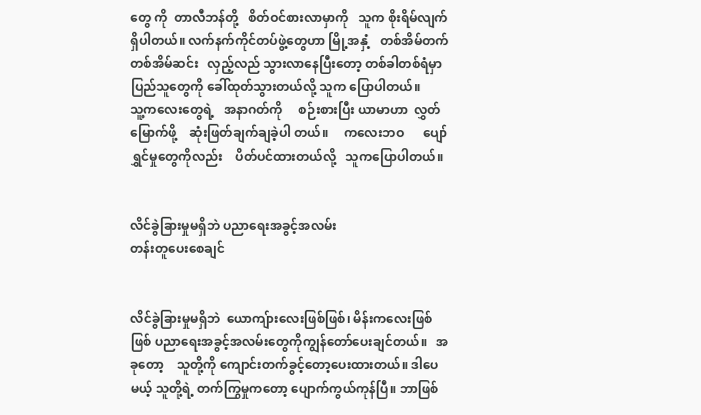တွေ ကို  တာလီဘန်တို့   စိတ်ဝင်စားလာမှာကို   သူက စိုးရိမ်လျက်ရှိပါတယ်။ လက်နက်ကိုင်တပ်ဖွဲ့တွေဟာ မြို့အနှံ့   တစ်အိမ်တက်တစ်အိမ်ဆင်း   လှည့်လည် သွားလာနေပြီးတော့ တစ်ခါတစ်ရံမှာ ပြည်သူတွေကို ခေါ်ထုတ်သွားတယ်လို့ သူက ပြောပါတယ်။
သူ့ကလေးတွေရဲ့   အနာဂတ်ကို     စဉ်းစားပြီး ယာမာဟာ  လွှတ်မြောက်ဖို့    ဆုံးဖြတ်ချက်ချခဲ့ပါ တယ်။     ကလေးဘဝ      ပျော်ရွှင်မှုတွေကိုလည်း    ပိတ်ပင်ထားတယ်လို့   သူကပြောပါတယ်။


လိင်ခွဲခြားမှုမရှိဘဲ ပညာရေးအခွင့်အလမ်း
တန်းတူပေးစေချင်


လိင်ခွဲခြားမှုမရှိဘဲ  ယောကျ်ားလေးဖြစ်ဖြစ်၊ မိန်းကလေးဖြစ်ဖြစ် ပညာရေးအခွင့်အလမ်းတွေကိုကျွန်တော်ပေးချင်တယ်။   အခုတော့    သူတို့ကို ကျောင်းတက်ခွင့်တော့ပေးထားတယ်။ ဒါပေမယ့် သူတို့ရဲ့ တက်ကြွမှုကတော့ ပျောက်ကွယ်ကုန်ပြီ။ ဘာဖြစ်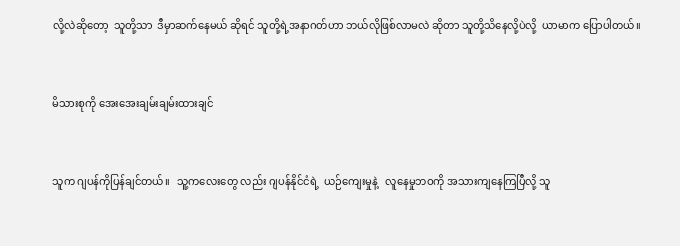လို့လဲဆိုတော့  သူတို့သာ  ဒီမှာဆက်နေမယ် ဆိုရင် သူတို့ရဲ့အနာဂတ်ဟာ ဘယ်လိုဖြစ်လာမလဲ ဆိုတာ သူတို့သိနေလို့ပဲလို့  ယာမာက ပြောပါတယ်။


မိသားစုကို အေးအေးချမ်းချမ်းထားချင်


သူက ဂျပန်ကိုပြန်ချင်တယ်။   သူ့ကလေးတွေ လည်း ဂျပန်နိုင်ငံရဲ့  ယဉ်ကျေးမှုနဲ့   လူနေမှုဘဝကို အသားကျနေကြပြီလို့ သူ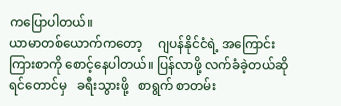ကပြောပါတယ်။
ယာမာတစ်ယောက်ကတော့     ဂျပန်နိုင်ငံရဲ့ အကြောင်းကြားစာကို စောင့်နေပါတယ်။ ပြန်လာဖို့ လက်ခံခဲ့တယ်ဆိုရင်တောင်မှ   ခရီးသွားဖို့   စာရွက် စာတမ်း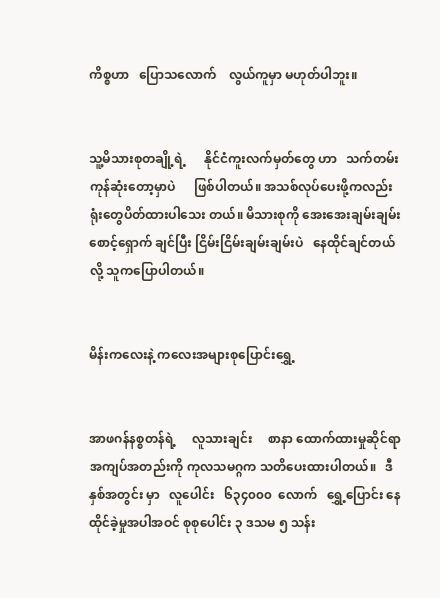ကိစ္စဟာ   ပြောသလောက်    လွယ်ကူမှာ မဟုတ်ပါဘူး။


သူ့မိသားစုတချို့ရဲ့      နိုင်ငံကူးလက်မှတ်တွေ ဟာ   သက်တမ်းကုန်ဆုံးတော့မှာပဲ      ဖြစ်ပါတယ်။ အသစ်လုပ်ပေးဖို့ကလည်း     ရုံးတွေပိတ်ထားပါသေး တယ်။ မိသားစုကို အေးအေးချမ်းချမ်း စောင့်ရှောက် ချင်ပြီး ငြိမ်းငြိမ်းချမ်းချမ်းပဲ   နေထိုင်ချင်တယ်လို့ သူကပြောပါတယ်။


မိန်းကလေးနဲ့ ကလေးအများစုပြောင်းရွှေ့


အာဖဂန်နစ္စတန်ရဲ့     လူသားချင်း     စာနာ ထောက်ထားမှုဆိုင်ရာ       အကျပ်အတည်းကို ကုလသမဂ္ဂက သတိပေးထားပါတယ်။   ဒီနှစ်အတွင်း မှာ   လူပေါင်း   ၆၃၄၀၀၀  လောက် ‌  ရွှေ့ပြောင်း နေထိုင်ခဲ့မှုအပါအဝင် စုစုပေါင်း ၃ ဒသမ ၅ သန်း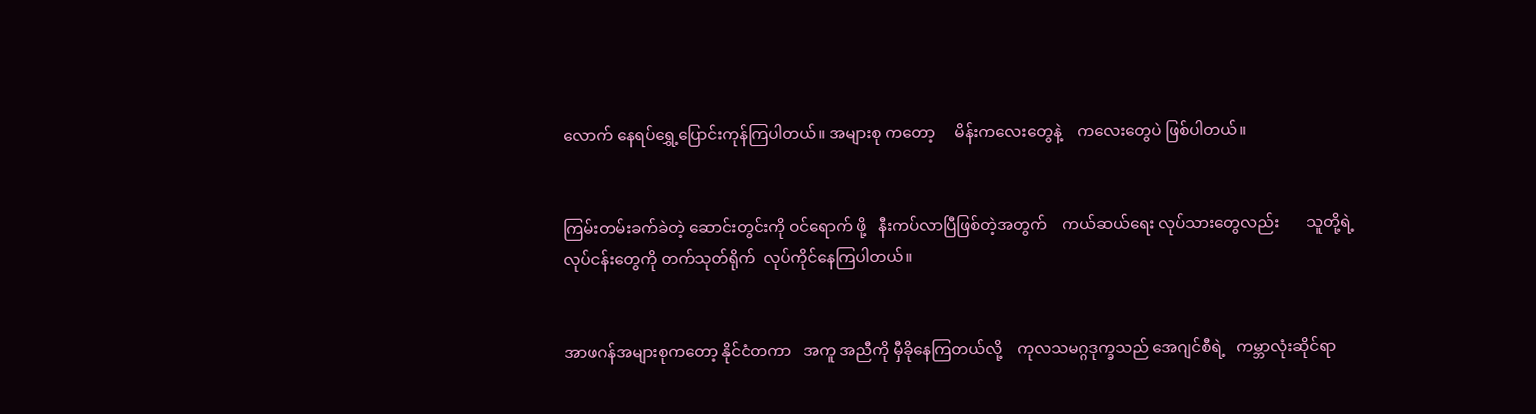လောက် နေရပ်ရွှေ့ပြောင်းကုန်ကြပါတယ်။ အများစု ကတော့     မိန်းကလေးတွေနဲ့    ကလေးတွေပဲ ဖြစ်ပါတယ်။


ကြမ်းတမ်းခက်ခဲတဲ့ ဆောင်းတွင်းကို ဝင်ရောက် ဖို့   နီးကပ်လာပြီဖြစ်တဲ့အတွက်    ကယ်ဆယ်ရေး လုပ်သားတွေလည်း       သူတို့ရဲ့လုပ်ငန်းတွေကို တက်သုတ်ရိုက်  လုပ်ကိုင်နေကြပါတယ်။


အာဖဂန်အများစုကတော့ နိုင်ငံတကာ   အကူ အညီကို မှီခိုနေကြတယ်လို့    ကုလသမဂ္ဂဒုက္ခသည် အေဂျင်စီရဲ့   ကမ္ဘာလုံးဆိုင်ရာ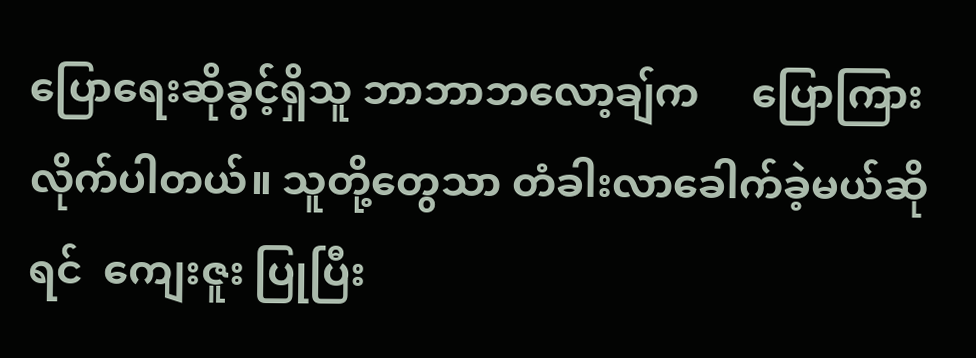ပြောရေးဆိုခွင့်ရှိသူ ဘာဘာဘလော့ချ်က     ပြောကြားလိုက်ပါတယ်။ သူတို့တွေသာ တံခါးလာခေါက်ခဲ့မယ်ဆိုရင်  ကျေးဇူး ပြုပြီး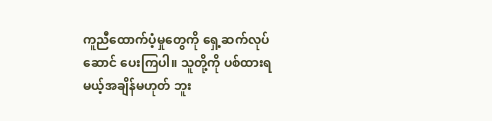ကူညီထောက်ပံ့မှုတွေကို ရှေ့ဆက်လုပ်ဆောင် ပေးကြပါ။ သူတို့ကို ပစ်ထားရမယ့်အချိန်မဟုတ် ဘူး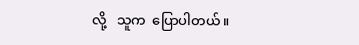လို့   သူက  ပြောပါတယ်။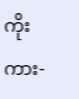ကိုးကား-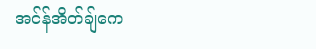အင်န်အိတ်ချ်ကေ